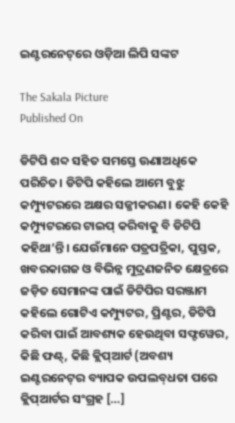ଇଣ୍ଟରନେଟ୍‌‌ରେ ଓଡ଼ିଆ ଲିପି ସଙ୍କଟ

The Sakala Picture
Published On

ଡିଟିପି ଶବ୍ଦ ସହିତ ସମସ୍ତେ ଊଣାଅଧିକେ ପରିଚିତ। ଡିଟିପି କହିଲେ ଆମେ ବୁଝୁ କମ୍ପ୍ୟୁଟରରେ ଅକ୍ଷର ସଜ୍ଜୀକରଣ। କେହି କେହି କମ୍ପ୍ୟୁଟରରେ ଟାଇପ୍‌‌ କରିବାକୁ ବି ଡିଟିପି କହିଥା’ନ୍ତି। ଯେଉଁମାନେ ପତ୍ରପତ୍ରିକା, ପୁସ୍ତକ, ଖବରକାଗଜ ଓ ବିଭିନ୍ନ ମୁଦ୍ରଣଜନିତ କ୍ଷେତ୍ରରେ ଜଡ଼ିତ ସେମାନଙ୍କ ପାଇଁ ଡିଟିପିର ସରଞ୍ଜାମ କହିଲେ ଗୋଟିଏ କମ୍ପ୍ୟୁଟର, ପ୍ରିଣ୍ଟର, ଡିଟିପି କରିବା ପାଇଁ ଆବଶ୍ୟକ ହେଉଥିବା ସଫ୍ଟୱେର, କିଛି ଫଣ୍ଟ୍‌‌, କିଛି କ୍ଲିପ୍‌‌ଆର୍ଟ (ଅବଶ୍ୟ ଇଣ୍ଟରନେଟ୍‌‌ର ବ୍ୟାପକ ଉପଲବ୍‌‌ଧତା ପରେ କ୍ଲିପ୍‌‌ଆର୍ଟର ସଂଗ୍ରହ […]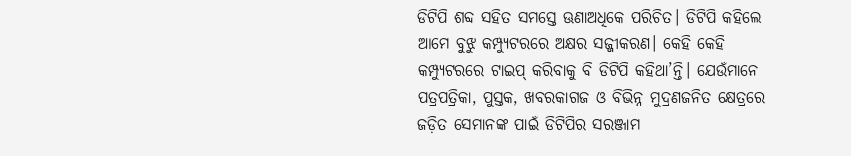ଡିଟିପି ଶବ୍ଦ ସହିତ ସମସ୍ତେ ଊଣାଅଧିକେ ପରିଚିତ। ଡିଟିପି କହିଲେ ଆମେ ବୁଝୁ କମ୍ପ୍ୟୁଟରରେ ଅକ୍ଷର ସଜ୍ଜୀକରଣ। କେହି କେହି କମ୍ପ୍ୟୁଟରରେ ଟାଇପ୍‌‌ କରିବାକୁ ବି ଡିଟିପି କହିଥା’ନ୍ତି। ଯେଉଁମାନେ ପତ୍ରପତ୍ରିକା, ପୁସ୍ତକ, ଖବରକାଗଜ ଓ ବିଭିନ୍ନ ମୁଦ୍ରଣଜନିତ କ୍ଷେତ୍ରରେ ଜଡ଼ିତ ସେମାନଙ୍କ ପାଇଁ ଡିଟିପିର ସରଞ୍ଜାମ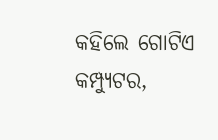କହିଲେ ଗୋଟିଏ କମ୍ପ୍ୟୁଟର,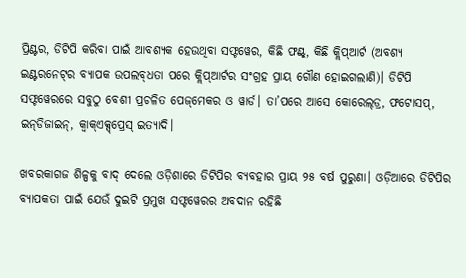ପ୍ରିଣ୍ଟର, ଡିଟିପି କରିବା ପାଇଁ ଆବଶ୍ୟକ ହେଉଥିବା ସଫ୍ଟୱେର, କିଛି ଫଣ୍ଟ୍‌‌, କିଛି କ୍ଲିପ୍‌‌ଆର୍ଟ (ଅବଶ୍ୟ ଇଣ୍ଟରନେଟ୍‌‌ର ବ୍ୟାପକ ଉପଲବ୍‌‌ଧତା ପରେ କ୍ଲିପ୍‌‌ଆର୍ଟର ସଂଗ୍ରହ ପ୍ରାୟ ଗୌଣ ହୋଇଗଲାଣି)। ଡିଟିପି ସଫ୍ଟୱେରରେ ସବୁଠୁ ବେଶୀ ପ୍ରଚଳିତ ପେଜ୍‌‌ମେକର ଓ ୱାର୍ଡ। ତା’ପରେ ଆସେ କୋରେଲ୍‌‌ଡ୍ର, ଫଟୋସପ୍‌‌, ଇନ୍‌‌ଡିଜାଇନ୍‌‌, କ୍ୱାକ୍‌‌ଏକ୍ସ୍‌‌ପ୍ରେସ୍‌‌ ଇତ୍ୟାଦି।

ଖବରକାଗଜ ଶିଳ୍ପକୁ ବାଦ୍‌‌ ଦେଲେ ଓଡ଼ିଶାରେ ଡିଟିପିର ବ୍ୟବହାର ପ୍ରାୟ ୨୫ ବର୍ଷ ପୁରୁଣା। ଓଡ଼ିଆରେ ଡିଟିପିର ବ୍ୟାପକତା ପାଇଁ ଯେଉଁ ଦୁଇଟି ପ୍ରମୁଖ ସଫ୍ଟୱେରର ଅବଦାନ ରହିଛି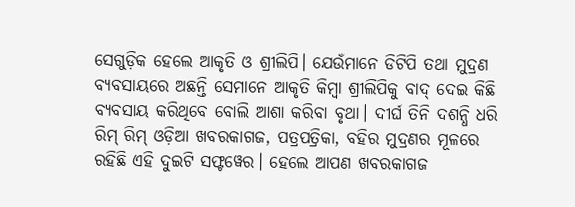ସେଗୁଡ଼ିକ ହେଲେ ଆକୃତି ଓ ଶ୍ରୀଲିପି। ଯେଉଁମାନେ ଡିଟିପି ତଥା ମୁଦ୍ରଣ ବ୍ୟବସାୟରେ ଅଛନ୍ତି ସେମାନେ ଆକୃତି କିମ୍ୱା ଶ୍ରୀଲିପିକୁ ବାଦ୍‌‌ ଦେଇ କିଛି ବ୍ୟବସାୟ କରିଥିବେ ବୋଲି ଆଶା କରିବା ବୃଥା। ଦୀର୍ଘ ତିନି ଦଶନ୍ଧି ଧରି ରିମ୍‌‌ ରିମ୍‌‌ ଓଡ଼ିଆ ଖବରକାଗଜ, ପତ୍ରପତ୍ରିକା, ବହିର ମୁଦ୍ରଣର ମୂଳରେ ରହିଛି ଏହି ଦୁଇଟି ସଫ୍ଟୱେର। ହେଲେ ଆପଣ ଖବରକାଗଜ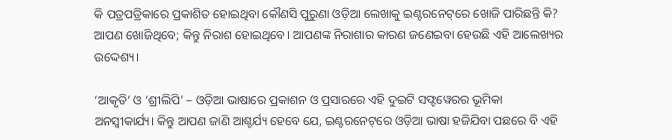କି ପତ୍ରପତ୍ରିକାରେ ପ୍ରକାଶିତ ହୋଇଥିବା କୌଣସି ପୁରୁଣା ଓଡ଼ିଆ ଲେଖାକୁ ଇଣ୍ଟରନେଟ୍‌‌ରେ ଖୋଜି ପାରିଛନ୍ତି କି? ଆପଣ ଖୋଜିଥିବେ; କିନ୍ତୁ ନିରାଶ ହୋଇଥିବେ। ଆପଣଙ୍କ ନିରାଶାର କାରଣ ଜଣେଇବା ହେଉଛି ଏହି ଆଲେଖ୍ୟର ଉଦ୍ଦେଶ୍ୟ।

‘ଆକୃତି’ ଓ ‘ଶ୍ରୀଲିପି’ – ଓଡ଼ିଆ ଭାଷାରେ ପ୍ରକାଶନ ଓ ପ୍ରସାରରେ ଏହି ଦୁଇଟି ସଫ୍ଟୱେରର ଭୂମିକା ଅନସ୍ୱୀକାର୍ଯ୍ୟ। କିନ୍ତୁ ଆପଣ ଜାଣି ଆଶ୍ଚର୍ଯ୍ୟ ହେବେ ଯେ, ଇଣ୍ଟରନେଟ୍‌‌ରେ ଓଡ଼ିଆ ଭାଷା ହଜିଯିବା ପଛରେ ବି ଏହି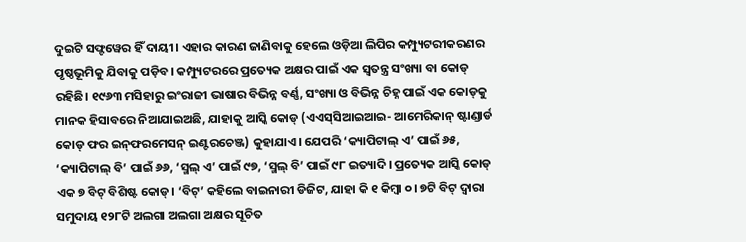ଦୁଇଟି ସଫ୍ଟୱେର ହିଁ ଦାୟୀ। ଏହାର କାରଣ ଜାଣିବାକୁ ହେଲେ ଓଡ଼ିଆ ଲିପିର କମ୍ପ୍ୟୁଟରୀକରଣର ପୃଷ୍ଠଭୂମିକୁ ଯିବାକୁ ପଡ଼ିବ। କମ୍ପ୍ୟୁଟରରେ ପ୍ରତ୍ୟେକ ଅକ୍ଷର ପାଇଁ ଏକ ସ୍ୱତନ୍ତ୍ର ସଂଖ୍ୟା ବା କୋଡ୍‌‌ ରହିଛି। ୧୯୬୩ ମସିହାରୁ ଇଂରାଜୀ ଭାଷାର ବିଭିନ୍ନ ବର୍ଣ୍ଣ, ସଂଖ୍ୟା ଓ ବିଭିନ୍ନ ଚିହ୍ନ ପାଇଁ ଏକ କୋଡ୍‌‌କୁ ମାନକ ହିସାବରେ ନିଆଯାଇଅଛି, ଯାହାକୁ ଆସ୍କି କୋଡ୍‌‌ (ଏଏସ୍‌‌ସିଆଇଆଇ- ଆମେରିକାନ୍‌‌ ଷ୍ଟାଣ୍ଡାର୍ଡ କୋଡ୍‌‌ ଫର ଇନ୍‌‌ଫରମେସନ୍‌‌ ଇଣ୍ଟରଚେଞ୍ଜ) କୁହାଯାଏ। ଯେପରି ‘କ୍ୟାପିଟାଲ୍‌‌ ଏ’ ପାଇଁ ୬୫, ‘କ୍ୟାପିଟାଲ୍‌‌ ବି’ ପାଇଁ ୬୬, ‘ସ୍ମଲ୍‌‌ ଏ’ ପାଇଁ ୯୭, ‘ସ୍ମଲ୍‌‌ ବି’ ପାଇଁ ୯୮ ଇତ୍ୟାଦି। ପ୍ରତ୍ୟେକ ଆସ୍କି କୋଡ୍‌‌ ଏକ ୭ ବିଟ୍‌‌ ବିଶିଷ୍ଟ କୋଡ୍‌‌। ‘ବିଟ୍‌‌’ କହିଲେ ବାଇନାରୀ ଡିଜିଟ, ଯାହା କି ୧ କିମ୍ୱା ୦। ୭ଟି ବିଟ୍‌‌ ଦ୍ୱାରା ସମୁଦାୟ ୧୨୮ଟି ଅଲଗା ଅଲଗା ଅକ୍ଷର ସୂଚିତ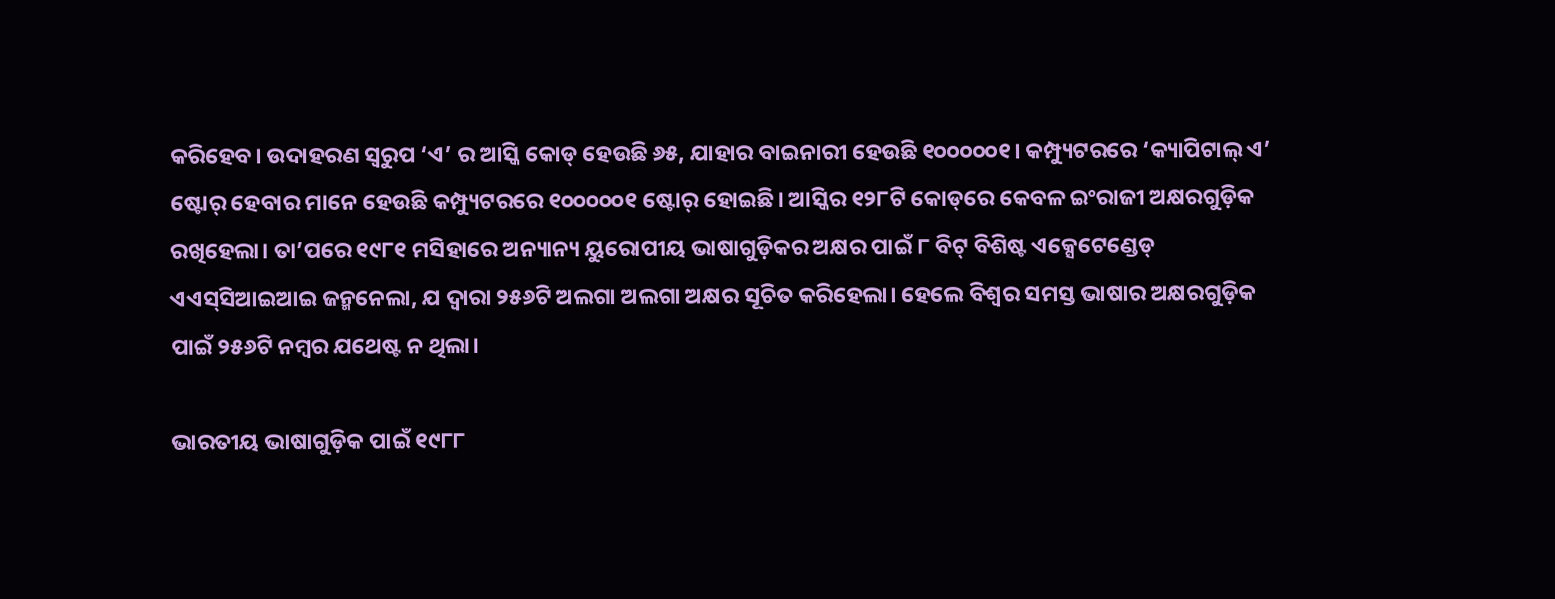କରିହେବ। ଉଦାହରଣ ସ୍ୱରୁପ ‘ଏ’ ର ଆସ୍କି କୋଡ୍‌‌ ହେଉଛି ୬୫, ଯାହାର ବାଇନାରୀ ହେଉଛି ୧୦୦୦୦୦୧। କମ୍ପ୍ୟୁଟରରେ ‘କ୍ୟାପିଟାଲ୍‌‌ ଏ’ ଷ୍ଟୋର୍‌‌ ହେବାର ମାନେ ହେଉଛି କମ୍ପ୍ୟୁଟରରେ ୧୦୦୦୦୦୧ ଷ୍ଟୋର୍‌‌ ହୋଇଛି। ଆସ୍କିର ୧୨୮ଟି କୋଡ୍‌‌ରେ କେବଳ ଇଂରାଜୀ ଅକ୍ଷରଗୁଡ଼ିକ ରଖିହେଲା। ତା’ପରେ ୧୯୮୧ ମସିହାରେ ଅନ୍ୟାନ୍ୟ ୟୁରୋପୀୟ ଭାଷାଗୁଡ଼ିକର ଅକ୍ଷର ପାଇଁ ୮ ବିଟ୍‌‌ ବିଶିଷ୍ଟ ଏକ୍ସେଟେଣ୍ଡେଡ୍‌‌ ଏଏସ୍‌‌ସିଆଇଆଇ ଜନ୍ମନେଲା, ଯ ଦ୍ୱାରା ୨୫୬ଟି ଅଲଗା ଅଲଗା ଅକ୍ଷର ସୂଚିତ କରିହେଲା। ହେଲେ ବିଶ୍ୱର ସମସ୍ତ ଭାଷାର ଅକ୍ଷରଗୁଡ଼ିକ ପାଇଁ ୨୫୬ଟି ନମ୍ୱର ଯଥେଷ୍ଟ ନ ଥିଲା।

ଭାରତୀୟ ଭାଷାଗୁଡ଼ିକ ପାଇଁ ୧୯୮୮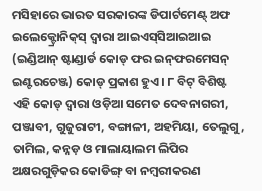ମସିହାରେ ଭାରତ ସରକାରଙ୍କ ଡିପାର୍ଟମେଣ୍ଟ୍‌‌ ଅଫ ଇଲେକ୍ଟ୍ରୋନିକ୍‌‌ସ୍‌‌ ଦ୍ୱାରା ଆଇଏସ୍‌‌ସିଆଇଆଇ (ଇଣ୍ଡିଆନ୍‌‌ ଷ୍ଟାଣ୍ଡାର୍ଡ କୋଡ୍‌‌ ଫର ଇନ୍‌‌ଫରମେସନ୍‌‌ ଇଣ୍ଟରଚେଞ୍ଜ) କୋଡ୍‌‌ ପ୍ରକାଶ ହୁଏ। ୮ ବିଟ୍‌‌ ବିଶିଷ୍ଟ ଏହି କୋଡ୍‌‌ ଦ୍ୱାରା ଓଡ଼ିଆ ସମେତ ଦେବନାଗରୀ, ପଞ୍ଜାବୀ, ଗୁଜୁରାଟୀ, ବଙ୍ଗାଳୀ, ଅହମିୟା, ତେଲୁଗୁ, ତାମିଲ, କନ୍ନଡ଼ ଓ ମାଲାୟାଲମ ଲିପିର ଅକ୍ଷରଗୁଡ଼ିକର କୋଡିଙ୍ଗ୍‌‌ ବା ନମ୍ୱରୀକରଣ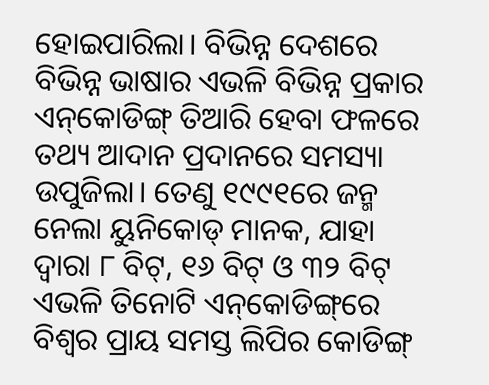ହୋଇପାରିଲା। ବିଭିନ୍ନ ଦେଶରେ ବିଭିନ୍ନ ଭାଷାର ଏଭଳି ବିଭିନ୍ନ ପ୍ରକାର ଏନ୍‌‌କୋଡିଙ୍ଗ୍‌‌ ତିଆରି ହେବା ଫଳରେ ତଥ୍ୟ ଆଦାନ ପ୍ରଦାନରେ ସମସ୍ୟା ଉପୁଜିଲା। ତେଣୁ ୧୯୯୧ରେ ଜନ୍ମ ନେଲା ୟୁନିକୋଡ୍‌‌ ମାନକ, ଯାହା ଦ୍ୱାରା ୮ ବିଟ୍‌‌, ୧୬ ବିଟ୍‌‌ ଓ ୩୨ ବିଟ୍‌‌ ଏଭଳି ତିନୋଟି ଏନ୍‌‌କୋଡିଙ୍ଗ୍‌‌ରେ ବିଶ୍ୱର ପ୍ରାୟ ସମସ୍ତ ଲିପିର କୋଡିଙ୍ଗ୍‌‌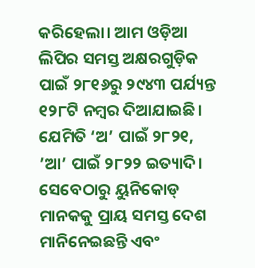କରିହେଲା। ଆମ ଓଡ଼ିଆ ଲିପିର ସମସ୍ତ ଅକ୍ଷରଗୁଡ଼ିକ ପାଇଁ ୨୮୧୬ରୁ ୨୯୪୩ ପର୍ଯ୍ୟନ୍ତ ୧୨୮ଟି ନମ୍ୱର ଦିଆଯାଇଛି। ଯେମିତି ‘ଅ’ ପାଇଁ ୨୮୨୧, ’ଆ’ ପାଇଁ ୨୮୨୨ ଇତ୍ୟାଦି। ସେବେଠାରୁ ୟୁନିକୋଡ୍‌‌ ମାନକକୁ ପ୍ରାୟ ସମସ୍ତ ଦେଶ ମାନିନେଇଛନ୍ତି ଏବଂ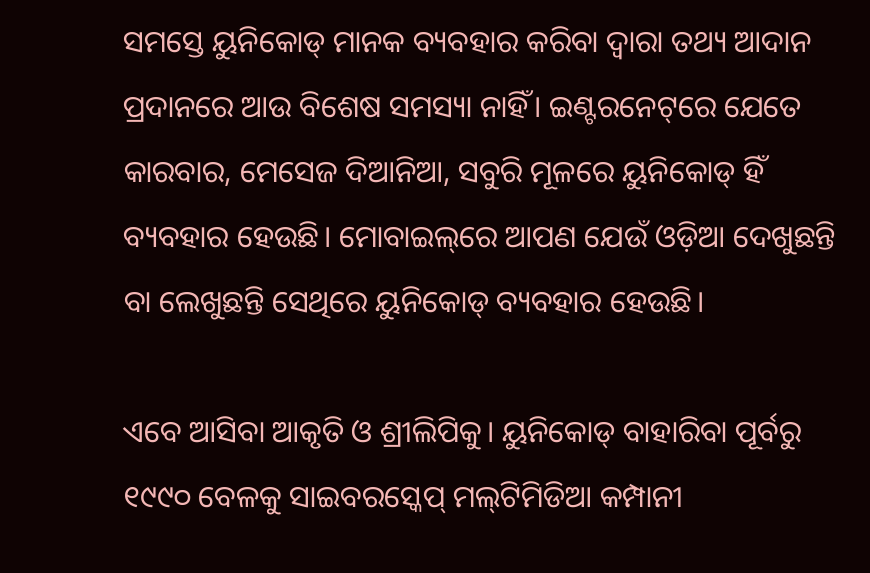ସମସ୍ତେ ୟୁନିକୋଡ୍‌‌ ମାନକ ବ୍ୟବହାର କରିବା ଦ୍ୱାରା ତଥ୍ୟ ଆଦାନ ପ୍ରଦାନରେ ଆଉ ବିଶେଷ ସମସ୍ୟା ନାହିଁ। ଇଣ୍ଟରନେଟ୍‌‌ରେ ଯେତେ କାରବାର, ମେସେଜ ଦିଆନିଆ, ସବୁରି ମୂଳରେ ୟୁନିକୋଡ୍‌‌ ହିଁ ବ୍ୟବହାର ହେଉଛି। ମୋବାଇଲ୍‌‌ରେ ଆପଣ ଯେଉଁ ଓଡ଼ିଆ ଦେଖୁଛନ୍ତି ବା ଲେଖୁଛନ୍ତି ସେଥିରେ ୟୁନିକୋଡ୍‌‌ ବ୍ୟବହାର ହେଉଛି।

ଏବେ ଆସିବା ଆକୃତି ଓ ଶ୍ରୀଲିପିକୁ। ୟୁନିକୋଡ୍‌‌ ବାହାରିବା ପୂର୍ବରୁ ୧୯୯୦ ବେଳକୁ ସାଇବରସ୍କେପ୍‌‌ ମଲ୍‌‌ଟିମିଡିଆ କମ୍ପାନୀ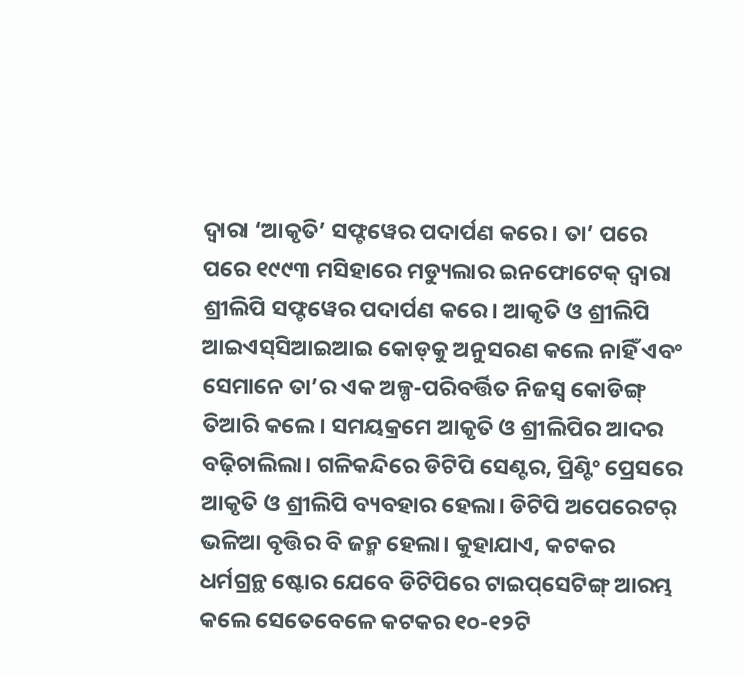ଦ୍ୱାରା ‘ଆକୃତି’ ସଫ୍ଟୱେର ପଦାର୍ପଣ କରେ। ତା’ ପରେ ପରେ ୧୯୯୩ ମସିହାରେ ମଡ୍ୟୁଲାର ଇନଫୋଟେକ୍‌‌ ଦ୍ୱାରା ଶ୍ରୀଲିପି ସଫ୍ଟୱେର ପଦାର୍ପଣ କରେ। ଆକୃତି ଓ ଶ୍ରୀଲିପି ଆଇଏସ୍‌‌ସିଆଇଆଇ କୋଡ୍‌‌କୁ ଅନୁସରଣ କଲେ ନାହିଁ ଏବଂ ସେମାନେ ତା’ର ଏକ ଅଳ୍ପ-ପରିବର୍ତ୍ତିତ ନିଜସ୍ୱ କୋଡିଙ୍ଗ୍‌‌ ତିଆରି କଲେ। ସମୟକ୍ରମେ ଆକୃତି ଓ ଶ୍ରୀଲିପିର ଆଦର ବଢ଼ିଚାଲିଲା। ଗଳିକନ୍ଦିରେ ଡିଟିପି ସେଣ୍ଟର, ପ୍ରିଣ୍ଟିଂ ପ୍ରେସରେ ଆକୃତି ଓ ଶ୍ରୀଲିପି ବ୍ୟବହାର ହେଲା। ଡିଟିପି ଅପେରେଟର୍‌‌ ଭଳିଆ ବୃତ୍ତିର ବି ଜନ୍ମ ହେଲା। କୁହାଯାଏ, କଟକର ଧର୍ମଗ୍ରନ୍ଥ ଷ୍ଟୋର ଯେବେ ଡିଟିପିରେ ଟାଇପ୍‌‌ସେଟିଙ୍ଗ୍‌‌ ଆରମ୍ଭ କଲେ ସେତେବେଳେ କଟକର ୧୦-୧୨ଟି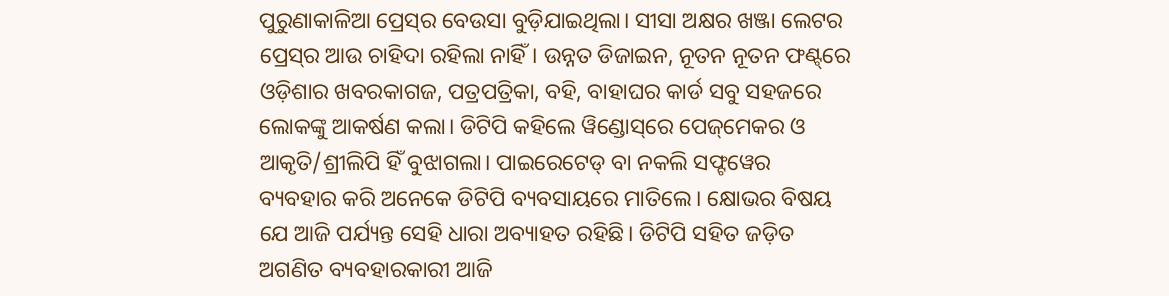ପୁରୁଣାକାଳିଆ ପ୍ରେସ୍‌‌ର ବେଉସା ବୁଡ଼ିଯାଇଥିଲା। ସୀସା ଅକ୍ଷର ଖଞ୍ଜା ଲେଟର ପ୍ରେସ୍‌‌ର ଆଉ ଚାହିଦା ରହିଲା ନାହିଁ। ଉନ୍ନତ ଡିଜାଇନ, ନୂତନ ନୂତନ ଫଣ୍ଟ୍‌‌ରେ ଓଡ଼ିଶାର ଖବରକାଗଜ, ପତ୍ରପତ୍ରିକା, ବହି, ବାହାଘର କାର୍ଡ ସବୁ ସହଜରେ ଲୋକଙ୍କୁ ଆକର୍ଷଣ କଲା। ଡିଟିପି କହିଲେ ୱିଣ୍ଡୋସ୍‌‌ରେ ପେଜ୍‌‌ମେକର ଓ ଆକୃତି/ଶ୍ରୀଲିପି ହିଁ ବୁଝାଗଲା। ପାଇରେଟେଡ୍‌‌ ବା ନକଲି ସଫ୍ଟୱେର ବ୍ୟବହାର କରି ଅନେକେ ଡିଟିପି ବ୍ୟବସାୟରେ ମାତିଲେ। କ୍ଷୋଭର ବିଷୟ ଯେ ଆଜି ପର୍ଯ୍ୟନ୍ତ ସେହି ଧାରା ଅବ୍ୟାହତ ରହିଛି। ଡିଟିପି ସହିତ ଜଡ଼ିତ ଅଗଣିତ ବ୍ୟବହାରକାରୀ ଆଜି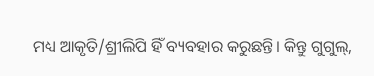ମଧ୍ୟ ଆକୃତି/ଶ୍ରୀଲିପି ହିଁ ବ୍ୟବହାର କରୁଛନ୍ତି। କିନ୍ତୁ ଗୁଗୁଲ୍‌‌,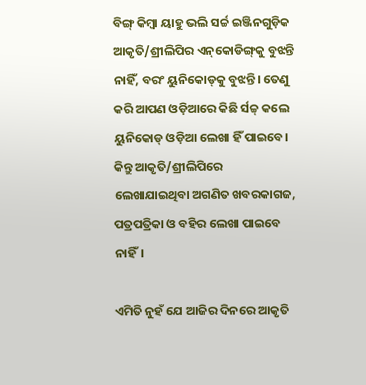ବିଙ୍ଗ୍‌‌ କିମ୍ୱା ୟାହୁ ଭଲି ସର୍ଚ୍ଚ ଇଞ୍ଜିନଗୁଡ଼ିକ ଆକୃତି/ଶ୍ରୀଲିପିର ଏନ୍‌‌କୋଡିଙ୍ଗ୍‌‌କୁ ବୁଝନ୍ତି ନାହିଁ, ବରଂ ୟୁନିକୋଡ୍‌‌କୁ ବୁଝନ୍ତି। ତେଣୁ କରି ଆପଣ ଓଡ଼ିଆରେ କିଛି ର୍ସଚ୍ଚ୍‌‌ କଲେ ୟୁନିକୋଡ୍‌‌ ଓଡ଼ିଆ ଲେଖା ହିଁ ପାଇବେ। କିନ୍ତୁ ଆକୃତି/ଶ୍ରୀଲିପିରେ ଲେଖାଯାଇଥିବା ଅଗଣିତ ଖବରକାଗଜ, ପତ୍ରପତ୍ରିକା ଓ ବହିର ଲେଖା ପାଇବେ ନାହିଁ।

ଏମିତି ନୁହଁ ଯେ ଆଜିର ଦିନରେ ଆକୃତି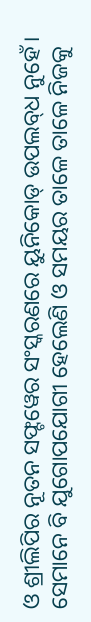ଓ ଶ୍ରୀଲିପିର ନୂତନ ସଫ୍ଟୱେର ସଂସ୍କରଣରେ ୟୁନିକୋଡ୍‌‌ ଉପଲବ୍‌‌ଧ ନୁହେଁ। ସେମାନେ ବି ଯୁଗୋପଯୋଗୀ ହେଲେଣି ଓ ସମୟର ତାଳେ ତାଳେ ନିଜକୁ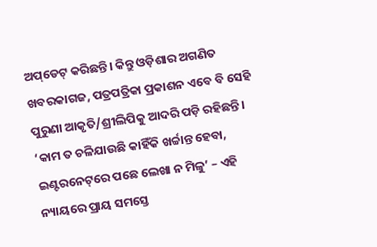ଅପ୍‌‌ଡେଟ୍‌‌ କରିଛନ୍ତି। କିନ୍ତୁ ଓଡ଼ିଶାର ଅଗଣିତ ଖବରକାଗଜ, ପତ୍ରପତ୍ରିକା ପ୍ରକାଶନ ଏବେ ବି ସେହି ପୁରୁଣା ଆକୃତି/ଶ୍ରୀଲିପିକୁ ଆଦରି ପଡ଼ି ରହିଛନ୍ତି। ‘କାମ ତ ଚଳିଯାଉଛି କାହିଁକି ଖର୍ଚ୍ଚାନ୍ତ ହେବା, ଇଣ୍ଟରନେଟ୍‌‌ରେ ପଛେ ଲେଖା ନ ମିଳୁ’ – ଏହି ନ୍ୟାୟରେ ପ୍ରାୟ ସମସ୍ତେ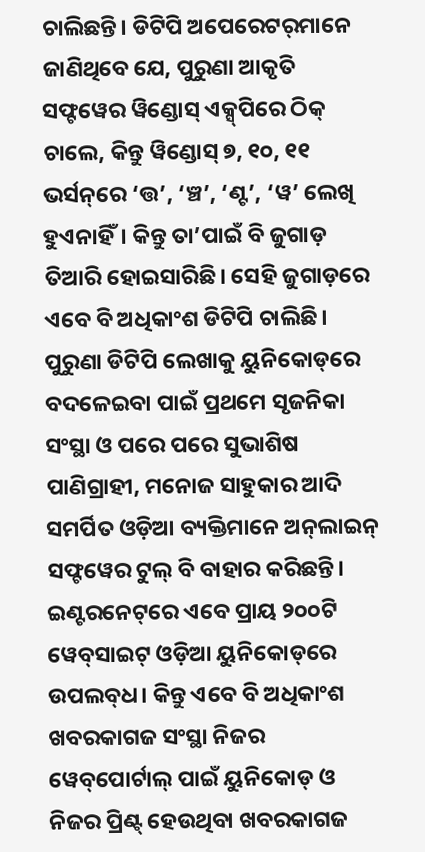ଚାଲିଛନ୍ତି। ଡିଟିପି ଅପେରେଟର୍‌‌ମାନେ ଜାଣିଥିବେ ଯେ, ପୁରୁଣା ଆକୃତି ସଫ୍ଟୱେର ୱିଣ୍ଡୋସ୍‌‌ ଏକ୍ସ୍‌‌ପିରେ ଠିକ୍‌‌ ଚାଲେ, କିନ୍ତୁ ୱିଣ୍ଡୋସ୍‌‌ ୭, ୧୦, ୧୧ ଭର୍ସନ୍‌‌ରେ ‘ତ୍ତ’, ‘ଞ୍ଚ’, ‘ଣ୍ଟ’, ‘ୱ’ ଲେଖି ହୁଏନାହିଁ। କିନ୍ତୁ ତା’ପାଇଁ ବି ଜୁଗାଡ଼ ତିଆରି ହୋଇସାରିଛି। ସେହି ଜୁଗାଡ଼ରେ ଏବେ ବି ଅଧିକାଂଶ ଡିଟିପି ଚାଲିଛି।
ପୁରୁଣା ଡିଟିପି ଲେଖାକୁ ୟୁନିକୋଡ୍‌‌ରେ ବଦଳେଇବା ପାଇଁ ପ୍ରଥମେ ସୃଜନିକା ସଂସ୍ଥା ଓ ପରେ ପରେ ସୁଭାଶିଷ ପାଣିଗ୍ରାହୀ, ମନୋଜ ସାହୁକାର ଆଦି ସମର୍ପିତ ଓଡ଼ିଆ ବ୍ୟକ୍ତିମାନେ ଅନ୍‌‌ଲାଇନ୍‌‌ ସଫ୍ଟୱେର ଟୁଲ୍‌‌ ବି ବାହାର କରିଛନ୍ତି। ଇଣ୍ଟରନେଟ୍‌‌ରେ ଏବେ ପ୍ରାୟ ୨୦୦ଟି ୱେବ୍‌‌ସାଇଟ୍‌‌ ଓଡ଼ିଆ ୟୁନିକୋଡ୍‌‌ରେ ଉପଲବ୍‌‌ଧ। କିନ୍ତୁ ଏବେ ବି ଅଧିକାଂଶ ଖବରକାଗଜ ସଂସ୍ଥା ନିଜର ୱେବ୍‌‌ପୋର୍ଟାଲ୍‌‌ ପାଇଁ ୟୁନିକୋଡ୍‌‌ ଓ ନିଜର ପ୍ରିଣ୍ଟ୍‌‌ ହେଉଥିବା ଖବରକାଗଜ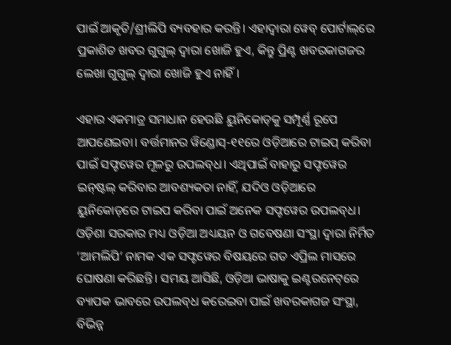ପାଇଁ ଆକୃତି/ଶ୍ରୀଲିପି ବ୍ୟବହାର କରନ୍ତି। ଏହାଦ୍ୱାରା ୱେବ୍‌‌ ପୋର୍ଟାଲ୍‌‌ରେ ପ୍ରକାଶିତ ଖବର ଗୁଗୁଲ୍‌‌ ଦ୍ୱାରା ଖୋଜି ହୁଏ, କିନ୍ତୁ ପ୍ରିଣ୍ଟ ଖବରକାଗଜର ଲେଖା ଗୁଗୁଲ୍‌‌ ଦ୍ୱାରା ଖୋଜି ହୁଏ ନାହିଁ।

ଏହାର ଏକମାତ୍ର ସମାଧାନ ହେଉଛି ୟୁନିକୋଡ୍‌‌କୁ ସମ୍ପୂର୍ଣ୍ଣ ରୂପେ ଆପଣେଇବା। ବର୍ତ୍ତମାନର ୱିଣ୍ଡୋସ୍‌‌-୧୧ରେ ଓଡ଼ିଆରେ ଟାଇପ୍‌‌ କରିବା ପାଇଁ ସଫ୍ଟୱେର ମୂଳରୁ ଉପଲବ୍‌‌ଧ। ଏଥିପାଇଁ ବାହାରୁ ସଫ୍ଟୱେର ଇନ୍‌‌ଷ୍ଟଲ୍‌‌ କରିବାର ଆବଶ୍ୟକତା ନାହିଁ, ଯଦିଓ ଓଡ଼ିଆରେ ୟୁନିକୋଡ୍‌‌ରେ ଟାଇପ କରିବା ପାଇଁ ଅନେକ ସଫ୍ଟୱେର ଉପଲବ୍‌‌ଧ। ଓଡ଼ିଶା ସରକାର ମଧ୍ୟ ଓଡ଼ିଆ ଅଧ୍ୟୟନ ଓ ଗବେଷଣା ସଂସ୍ଥା ଦ୍ୱାରା ନିର୍ମିତ ‘ଆମଲିପି’ ନାମକ ଏକ ସଫ୍ଟୱେର ବିଷୟରେ ଗତ ଏପ୍ରିଲ ମାସରେ ଘୋଷଣା କରିଛନ୍ତି। ସମୟ ଆସିଛି, ଓଡ଼ିଆ ଭାଷାକୁ ଇଣ୍ଟରନେଟ୍‌‌ରେ ବ୍ୟାପକ ଭାବରେ ଉପଲବ୍‌‌ଧ କରେଇବା ପାଇଁ ଖବରକାଗଜ ସଂସ୍ଥା, ବିଭିନ୍ନ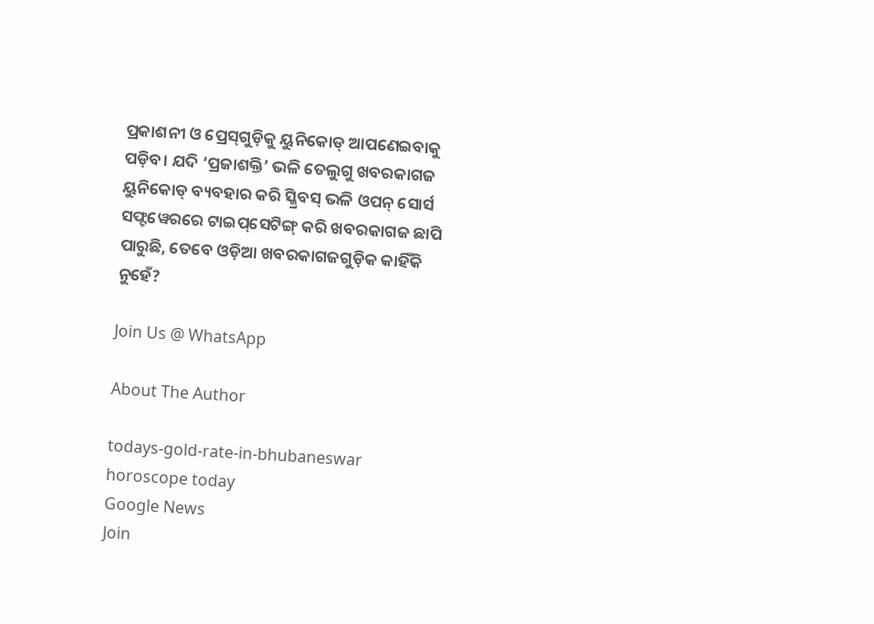ପ୍ରକାଶନୀ ଓ ପ୍ରେସ୍‌‌ଗୁଡ଼ିକୁ ୟୁନିକୋଡ୍‌‌ ଆପଣେଇବାକୁ ପଡ଼ିବ। ଯଦି ‘ପ୍ରଜାଶକ୍ତି’ ଭଳି ତେଲୁଗୁ ଖବରକାଗଜ ୟୁନିକୋଡ୍‌‌ ବ୍ୟବହାର କରି ସ୍କ୍ରିବସ୍‌‌ ଭଳି ଓପନ୍‌‌ ସୋର୍ସ ସଫ୍ଟୱେରରେ ଟାଇପ୍‌‌ସେଟିଙ୍ଗ୍‌‌ କରି ଖବରକାଗଜ ଛାପି ପାରୁଛି, ତେବେ ଓଡ଼ିଆ ଖବରକାଗଜଗୁଡ଼ିକ କାହିଁକି ନୁହେଁ?

Join Us @ WhatsApp

About The Author

todays-gold-rate-in-bhubaneswar
horoscope today
Google News
Join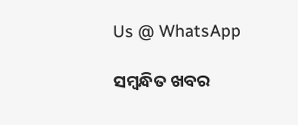Us @ WhatsApp

ସମ୍ବନ୍ଧିତ ଖବର